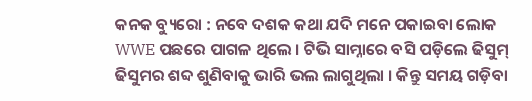କନକ ବ୍ୟୁରୋ : ନବେ ଦଶକ କଥା ଯଦି ମନେ ପକାଇବା ଲୋକ WWE ପଛରେ ପାଗଳ ଥିଲେ । ଟିଭି ସାମ୍ନାରେ ବସି ପଡ଼ିଲେ ଢିସୁମ୍ ଢିସୁମର ଶବ୍ଦ ଶୁଣିବାକୁ ଭାରି ଭଲ ଲାଗୁଥିଲା । କିନ୍ତୁ ସମୟ ଗଡ଼ିବା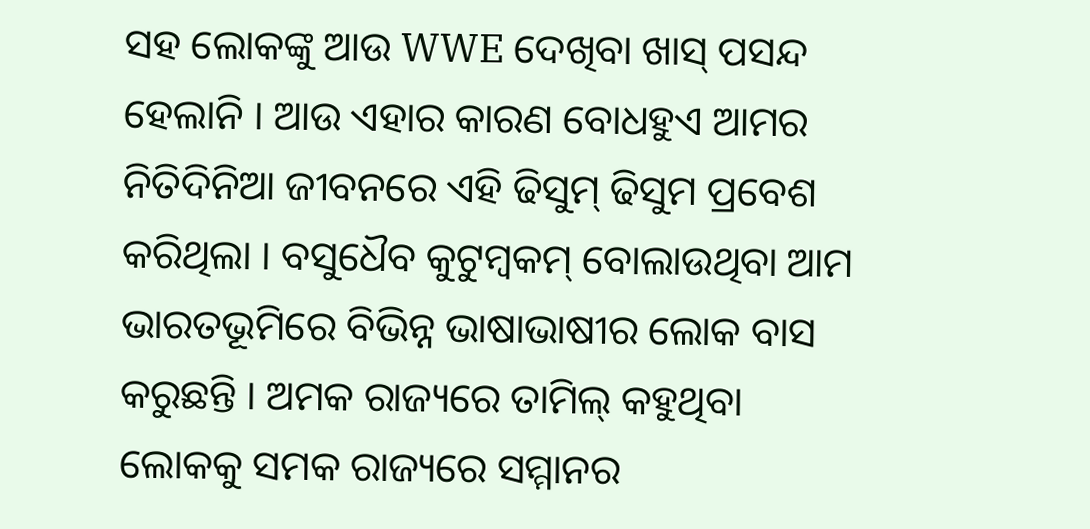ସହ ଲୋକଙ୍କୁ ଆଉ WWE ଦେଖିବା ଖାସ୍ ପସନ୍ଦ ହେଲାନି । ଆଉ ଏହାର କାରଣ ବୋଧହୁଏ ଆମର ନିତିଦିନିଆ ଜୀବନରେ ଏହି ଢିସୁମ୍ ଢିସୁମ ପ୍ରବେଶ କରିଥିଲା । ବସୁଧୈବ କୁଟୁମ୍ବକମ୍ ବୋଲାଉଥିବା ଆମ ଭାରତଭୂମିରେ ବିଭିନ୍ନ ଭାଷାଭାଷୀର ଲୋକ ବାସ କରୁଛନ୍ତି । ଅମକ ରାଜ୍ୟରେ ତାମିଲ୍ କହୁଥିବା ଲୋକକୁ ସମକ ରାଜ୍ୟରେ ସମ୍ମାନର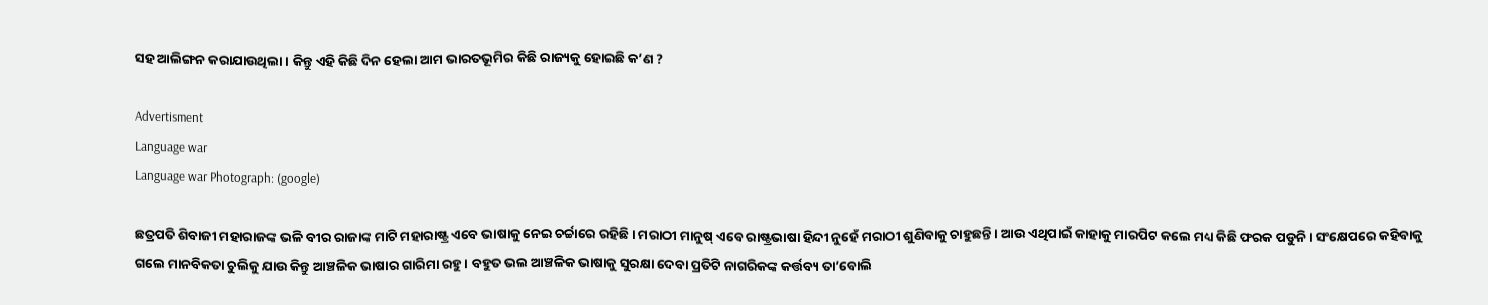ସହ ଆଲିଙ୍ଗନ କରାଯାଉଥିଲା । କିନ୍ତୁ ଏହି କିଛି ଦିନ ହେଲା ଆମ ଭାରତଭୂମିର କିଛି ରାଜ୍ୟକୁ ହୋଇଛି କ’ଣ ?

Advertisment
Language war
Language war Photograph: (google)

ଛତ୍ରପତି ଶିବାଜୀ ମହାରାଜଙ୍କ ଭଳି ବୀର ରାଜାଙ୍କ ମାଟି ମହାରାଷ୍ଟ୍ର ଏବେ ଭାଷାକୁ ନେଇ ଚର୍ଚ୍ଚାରେ ରହିଛି । ମରାଠୀ ମାନୁଷ୍ ଏବେ ରାଷ୍ଟ୍ରଭାଷା ହିନ୍ଦୀ ନୁହେଁ ମରାଠୀ ଶୁଣିବାକୁ ଚାହୁଛନ୍ତି । ଆଉ ଏଥିପାଇଁ କାହାକୁ ମାରପିଟ କଲେ ମଧ୍ୟ କିଛି ଫରକ ପଡୁନି । ସଂକ୍ଷେପରେ କହିବାକୁ ଗଲେ ମାନବିକତା ଚୁଲିକୁ ଯାଉ କିନ୍ତୁ ଆଞ୍ଚଳିକ ଭାଷାର ଗାରିମା ରହୁ । ବହୁତ ଭଲ ଆଞ୍ଚଳିକ ଭାଷାକୁ ସୁରକ୍ଷା ଦେବା ପ୍ରତିଟି ନାଗରିକଙ୍କ କର୍ତ୍ତବ୍ୟ ତା’ବୋଲି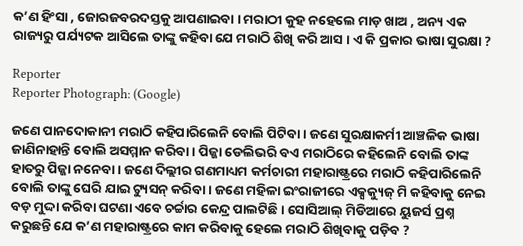କ’ଣ ହିଂସା , ଜୋରଜବରଦସ୍ତକୁ ଆପଣାଇବା । ମରାଠୀ କୁହ ନହେଲେ ମାଡ଼ ଖାଅ , ଅନ୍ୟ ଏକ ରାଜ୍ୟରୁ ପର୍ଯ୍ୟଟକ ଆସିଲେ ତାଙ୍କୁ କହିବା ଯେ ମରାଠି ଶିଖି କରି ଆସ । ଏ କି ପ୍ରକାର ଭାଷା ସୁରକ୍ଷା ?

Reporter
Reporter Photograph: (Google)

ଜଣେ ପାନଦୋକାନୀ ମରାଠି କହିପାରିଲେନି ବୋଲି ପିଟିବା । ଜଣେ ସୁରକ୍ଷାକର୍ମୀ ଆଞ୍ଚଳିକ ଭାଷା ଜାଣିନାହାନ୍ତି ବୋଲି ଅସମ୍ମାନ କରିବା । ପିଜ୍ଜା ଡେଲିଭରି ବଏ ମରାଠିରେ କହିଲେନି ବୋଲି ତାଙ୍କ ହାତରୁ ପିଜ୍ଜା ନନେବା । ଜଣେ ଦିଲ୍ଲୀର ଗଣମାଧ୍ୟମ କର୍ମଚାରୀ ମହାରାଷ୍ଟ୍ରରେ ମରାଠି କହିପାରିଲେନି ବୋଲି ତାଙ୍କୁ ଘେରି ଯାଇ ଟ୍ୟୁସନ୍ କରିବା । ଜଣେ ମହିଳା ଇଂରାଜୀରେ ଏକ୍ସକ୍ୟୁଜ୍ ମି କହିବାକୁ ନେଇ ବଡ଼ ମୁଦ୍ଦା କରିବା ଘଟଣା ଏବେ ଚର୍ଚ୍ଚାର କେନ୍ଦ୍ର ପାଲଟିଛି । ସୋସିଆଲ୍ ମିଡିଆରେ ୟୁଜର୍ସ ପ୍ରଶ୍ନ କରୁଛନ୍ତି ଯେ କ’ଣ ମହାରାଷ୍ଟ୍ରରେ କାମ କରିବାକୁ ହେଲେ ମରାଠି ଶିଖିବାକୁ ପଡ଼ିବ ?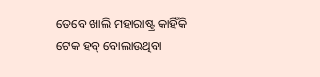ତେବେ ଖାଲି ମହାରାଷ୍ଟ୍ର କାହିଁକି ଟେକ ହବ୍ ବୋଲାଉଥିବା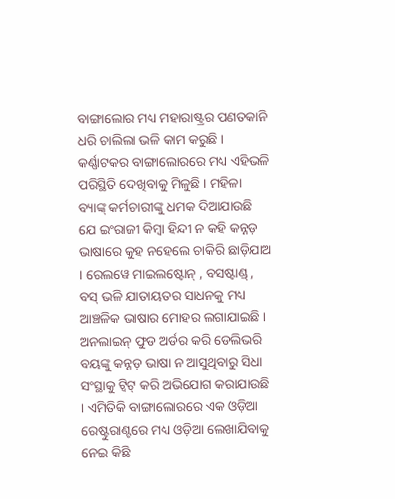ବାଙ୍ଗାଲୋର ମଧ୍ୟ ମହାରାଷ୍ଟ୍ରର ପଣତକାନି ଧରି ଚାଲିଲା ଭଳି କାମ କରୁଛି । କର୍ଣ୍ଣାଟକର ବାଙ୍ଗାଲୋରରେ ମଧ୍ୟ ଏହିଭଳି ପରିସ୍ଥିତି ଦେଖିବାକୁ ମିଳୁଛି । ମହିଳା ବ୍ୟାଙ୍କ୍ କର୍ମଚାରୀଙ୍କୁ ଧମକ ଦିଆଯାଉଛି ଯେ ଇଂରାଜୀ କିମ୍ବା ହିନ୍ଦୀ ନ କହି କନ୍ନଡ଼ ଭାଷାରେ କୁହ ନହେଲେ ଚାକିରି ଛାଡ଼ିଯାଅ । ରେଲୱେ ମାଇଲଷ୍ଟୋନ୍ , ବସଷ୍ଟାଣ୍ଡ୍ , ବସ୍ ଭଳି ଯାତାୟତର ସାଧନକୁ ମଧ୍ୟ ଆଞ୍ଚଳିକ ଭାଷାର ମୋହର ଲଗାଯାଇଛି । ଅନଲାଇନ୍ ଫୁଡ ଅର୍ଡର କରି ଡେଲିଭରି ବୟଙ୍କୁ କନ୍ନଡ଼ ଭାଷା ନ ଆସୁଥିବାରୁ ସିଧା ସଂସ୍ଥାକୁ ଟ୍ବିଟ୍ କରି ଅଭିଯୋଗ କରାଯାଉଛି । ଏମିତିକି ବାଙ୍ଗାଲୋରରେ ଏକ ଓଡ଼ିଆ ରେଷ୍ଟୁରାଣ୍ଟରେ ମଧ୍ୟ ଓଡ଼ିଆ ଲେଖାଯିବାକୁ ନେଇ କିଛି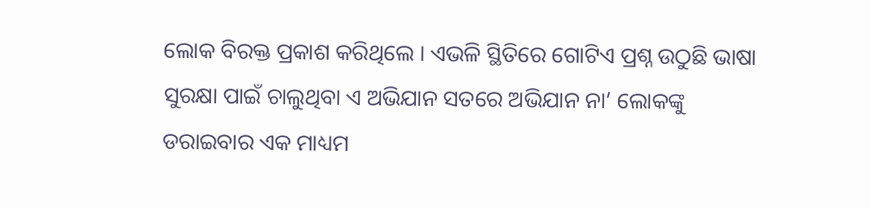ଲୋକ ବିରକ୍ତ ପ୍ରକାଶ କରିଥିଲେ । ଏଭଳି ସ୍ଥିତିରେ ଗୋଟିଏ ପ୍ରଶ୍ନ ଉଠୁଛି ଭାଷା ସୁରକ୍ଷା ପାଇଁ ଚାଲୁଥିବା ଏ ଅଭିଯାନ ସତରେ ଅଭିଯାନ ନା’ ଲୋକଙ୍କୁ ଡରାଇବାର ଏକ ମାଧ୍ୟମ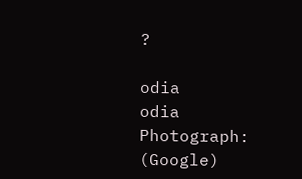?

odia
odia Photograph: (Google)